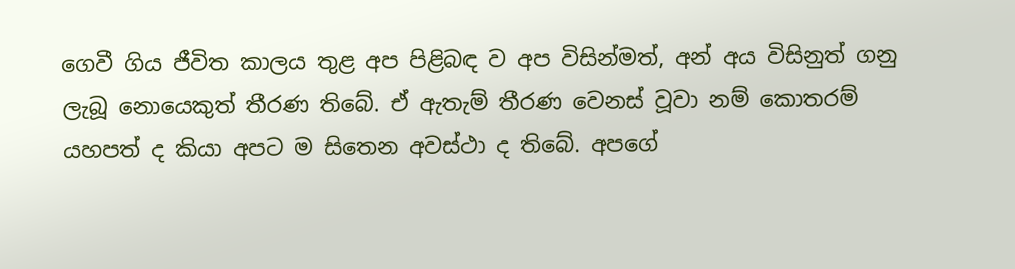ගෙවී ගිය ජීවිත කාලය තුළ අප පිළිබඳ ව අප විසින්මත්, අන් අය විසිනුත් ගනු ලැබූ නොයෙකුත් තීරණ තිබේ. ඒ ඇතැම් තීරණ වෙනස් වූවා නම් කොතරම් යහපත් ද කියා අපට ම සිතෙන අවස්ථා ද තිබේ. අපගේ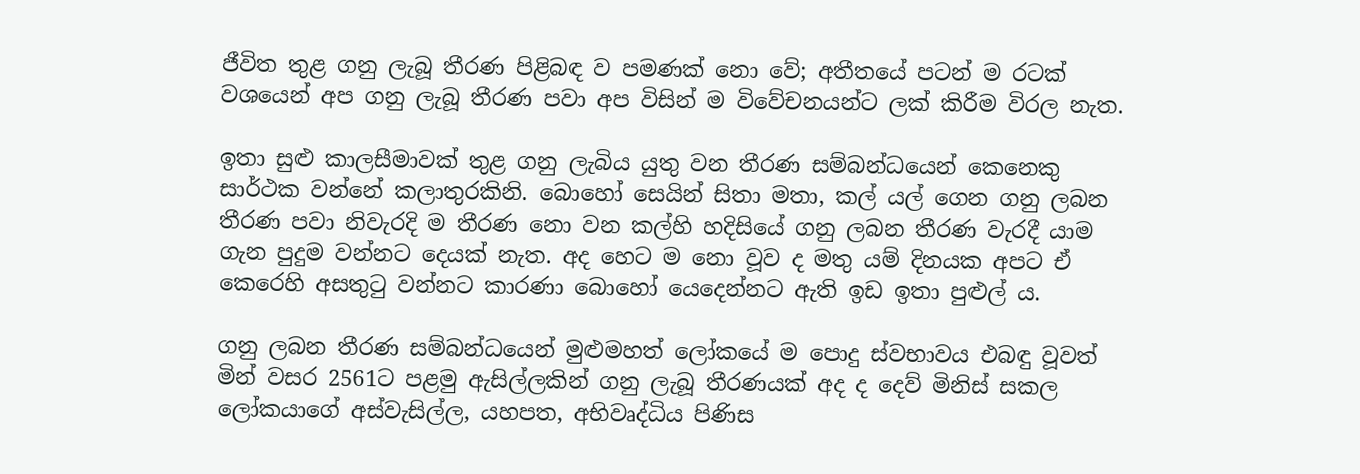ජීවිත තුළ ගනු ලැබූ තීරණ පිළිබඳ ව පමණක් නො වේ; අතීතයේ පටන් ම රටක් වශයෙන් අප ගනු ලැබූ තීරණ පවා අප විසින් ම විවේචනයන්ට ලක් කිරීම විරල නැත.

ඉතා සුළු කාලසීමාවක් තුළ ගනු ලැබිය යුතු වන තීරණ සම්බන්ධයෙන් කෙනෙකු සාර්ථක වන්නේ කලාතුරකිනි. බොහෝ සෙයින් සිතා මතා, කල් යල් ගෙන ගනු ලබන තීරණ පවා නිවැරදි ම තීරණ නො වන කල්හි හදිසියේ ගනු ලබන තීරණ වැරදී යාම ගැන පුදුම වන්නට දෙයක් නැත. අද හෙට ම නො වූව ද මතු යම් දිනයක අපට ඒ කෙරෙහි අසතුටු වන්නට කාරණා බොහෝ යෙදෙන්නට ඇති ඉඩ ඉතා පුළුල් ය.

ගනු ලබන තීරණ සම්බන්ධයෙන් මුළුමහත් ලෝකයේ ම පොදු ස්වභාවය එබඳු වූවත් මින් වසර 2561ට පළමු ඇසිල්ලකින් ගනු ලැබූ තීරණයක් අද ද දෙව් මිනිස් සකල ලෝකයාගේ අස්වැසිල්ල, යහපත, අභිවෘද්ධිය පිණිස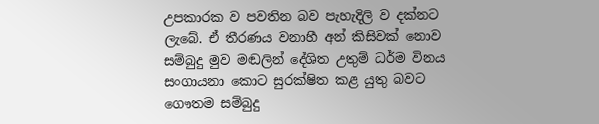උපකාරක ව පවතින බව පැහැදිලි ව දක්නට ලැබේ. ඒ තීරණය වනාහී අන් කිසිවක් නොව සම්බුදු මුව මඬලින් දේශිත උතුම් ධර්ම විනය සංගායනා කොට සුරක්ෂිත කළ යුතු බවට ගෞතම සම්බුදු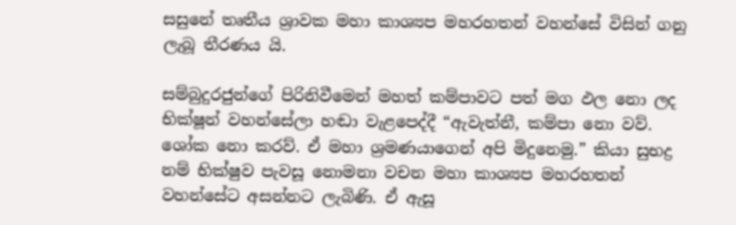සසුනේ තෘතීය ශ්‍රාවක මහා කාශ්‍යප මහරහතන් වහන්සේ විසින් ගනු ලැබූ තීරණය යි.

සම්බුදුරජුන්ගේ පිරිනිවීමෙන් මහත් කම්පාවට පත් මග ඵල නො ලද භික්ෂූන් වහන්සේලා හඬා වැළපෙද්දී “ඇවැත්නී, කම්පා නො වව්. ශෝක නො කරව්. ඒ මහා ශ්‍රමණයාගෙන් අපි මිදුනෙමු.” කියා සුභද්‍ර නම් භික්ෂුව පැවසූ නොමනා වචන මහා කාශ්‍යප මහරහතන් වහන්සේට අසන්නට ලැබිණි. ඒ ඇසූ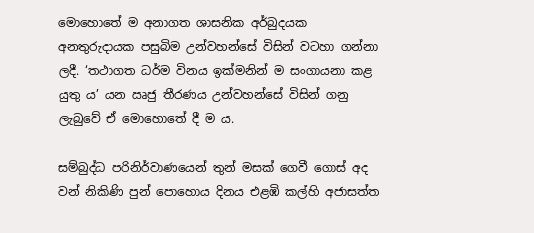මොහොතේ ම අනාගත ශාසනික අර්බුදයක අනතුරුදායක පසුබිම උන්වහන්සේ විසින් වටහා ගන්නා ලදී. ‘තථාගත ධර්ම විනය ඉක්මනින් ම සංගායනා කළ යුතු ය’ යන ඍජු තීරණය උන්වහන්සේ විසින් ගනු ලැබුවේ ඒ මොහොතේ දී ම ය.

සම්බුද්ධ පරිනිර්වාණයෙන් තුන් මසක් ගෙවී ගොස් අද වන් නිකිණි පුන් පොහොය දිනය එළඹි කල්හි අජාසත්ත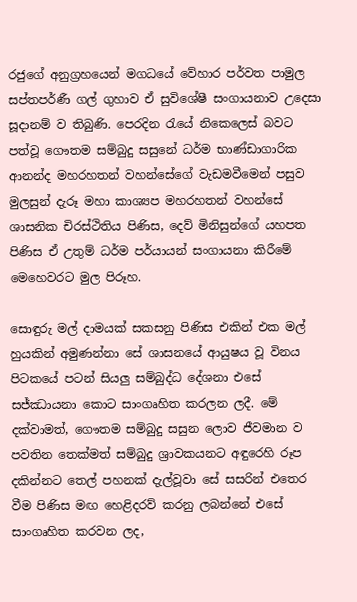රජුගේ අනුග්‍රහයෙන් මගධයේ වේහාර පර්වත පාමුල සප්තපර්ණී ගල් ගුහාව ඒ සුවිශේෂී සංගායනාව උදෙසා සූදානම් ව තිබුණි. පෙරදින රැයේ නිකෙලෙස් බවට පත්වූ ගෞතම සම්බුදු සසුනේ ධර්ම භාණ්ඩාගාරික ආනන්ද මහරහතන් වහන්සේගේ වැඩමවීමෙන් පසුව මුලසුන් දැරූ මහා කාශ්‍යප මහරහතන් වහන්සේ ශාසනික චිරස්ථිතිය පිණිස, දෙව් මිනිසුන්ගේ යහපත පිණිස ඒ උතුම් ධර්ම පර්යායන් සංගායනා කිරීමේ මෙහෙවරට මුල පිරූහ.

සොඳුරු මල් දාමයක් සකසනු පිණිස එකින් එක මල් හුයකින් අමුණන්නා සේ ශාසනයේ ආයුෂය වූ විනය පිටකයේ පටන් සියලු සම්බුද්ධ දේශනා එසේ සජ්ඣායනා කොට සාංගෘහිත කරලන ලදී. මේ දක්වාමත්, ගෞතම සම්බුදු සසුන ලොව ජීවමාන ව පවතින තෙක්මත් සම්බුදු ශ්‍රාවකයනට අඳුරෙහි රූප දකින්නට තෙල් පහනක් දැල්වූවා සේ සසරින් එතෙර වීම පිණිස මඟ හෙළිදරව් කරනු ලබන්නේ එසේ සාංගෘහිත කරවන ලද,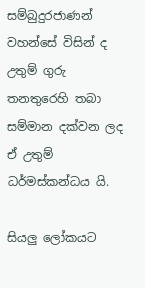සම්බුදුරජාණන් වහන්සේ විසින් ද උතුම් ගුරු තනතුරෙහි තබා සම්මාන දක්වන ලද ඒ උතුම් ධර්මස්කන්ධය යි.

සියලු ලෝකයට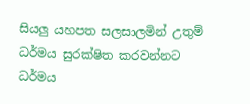සියලු යහපත සලසාලමින් උතුම් ධර්මය සුරක්ෂිත කරවන්නට ධර්මය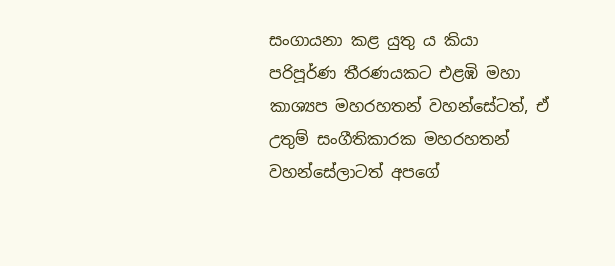සංගායනා කළ යුතු ය කියා පරිපූර්ණ තීරණයකට එළඹි මහා කාශ්‍යප මහරහතන් වහන්සේටත්, ඒ උතුම් සංගීතිකාරක මහරහතන් වහන්සේලාටත් අපගේ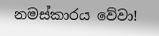නමස්කාරය වේවා!